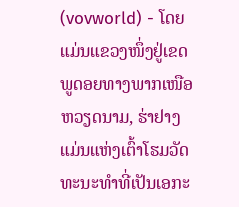(vovworld) - ໂດຍແມ່ນແຂວງໜຶ່ງຢູ່ເຂດພູດອຍທາງພາກເໜືອຫວຽດນາມ, ຮ່າຢາງ ແມ່ນແຫ່ງເຕົ້າໂຮມວັດທະນະທຳທີ່ເປັນເອກະ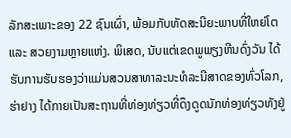ລັກສະເພາະຂອງ 22 ຊົນເຜົ່າ, ພ້ອມກັບທັດສະນີຍະພາບທີ່ໃຫຍ່ໂຕ ແລະ ສວຍງາມຫຼາຍແຫ່ງ. ພິເສດ, ນັບແຕ່ເຂດພູພຽງຫີນດົ່ງວັນ ໄດ້ຮັບການຮັບຮອງວ່າແມ່ນສວນສາທາລະນະທໍລະນີສາດຂອງທົ່ວໂລກ, ຮ່າຢາງ ໄດ້ກາຍເປັນສະຖານທີ່ທ່ອງທ່ຽວທີ່ດຶງດູດນັກທ່ອງທ່ຽວທັງຢູ່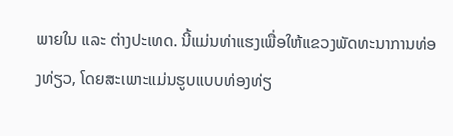ພາຍໃນ ແລະ ຕ່າງປະເທດ. ນີ້ແມ່ນທ່າແຮງເພື່ອໃຫ້ແຂວງພັດທະນາການທ່ອງທ່ຽວ, ໂດຍສະເພາະແມ່ນຮູບແບບທ່ອງທ່ຽ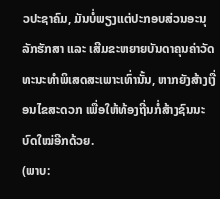ວປະຊາຄົມ, ມັນບໍ່ພຽງແຕ່ປະກອບສ່ວນອະນຸລັກຮັກສາ ແລະ ເສີມຂະຫຍາຍບັນດາຄຸນຄ່າວັດທະນະທຳພິເສດສະເພາະເທົ່ານັ້ນ, ຫາກຍັງສ້າງເງື່ອນໄຂສະດວກ ເພື່ອໃຫ້ທ້ອງຖີ່ນກໍ່ສ້າງຊົນນະບົດໃໝ່ອີກດ້ວຍ.
(ພາບ: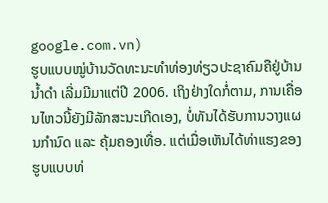google.com.vn)
ຮູບແບບໝູ່ບ້ານວັດທະນະທຳທ່ອງທ່ຽວປະຊາຄົມຄືຢູ່ບ້ານນ້ຳດຳ ເລີ່ມມີມາແຕ່ປີ 2006. ເຖິງຢ່າງໃດກໍ່ຕາມ, ການເຄື່ອນໄຫວນີ້ຍັງມີລັກສະນະເກີດເອງ, ບໍ່ທັນໄດ້ຮັບການວາງແຜນກຳນົດ ແລະ ຄຸ້ມຄອງເທື່ອ. ແຕ່ເມື່ອເຫັນໄດ້ທ່າແຮງຂອງຮູບແບບທ່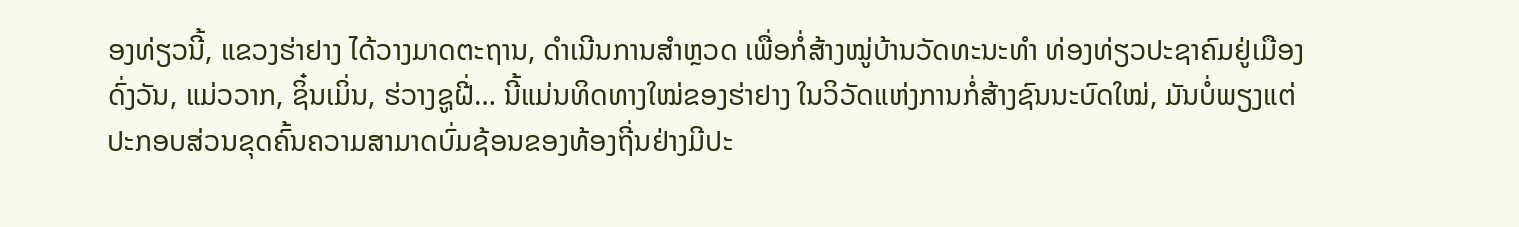ອງທ່ຽວນີ້, ແຂວງຮ່າຢາງ ໄດ້ວາງມາດຕະຖານ, ດຳເນີນການສຳຫຼວດ ເພື່ອກໍ່ສ້າງໝູ່ບ້ານວັດທະນະທຳ ທ່ອງທ່ຽວປະຊາຄົມຢູ່ເມືອງດົ່ງວັນ, ແມ່ວວາກ, ຊິ໋ນເມິ່ນ, ຮ່ວາງຊູຝີ່… ນີ້ແມ່ນທິດທາງໃໝ່ຂອງຮ່າຢາງ ໃນວິວັດແຫ່ງການກໍ່ສ້າງຊົນນະບົດໃໝ່, ມັນບໍ່ພຽງແຕ່ປະກອບສ່ວນຂຸດຄົ້ນຄວາມສາມາດບົ່ມຊ້ອນຂອງທ້ອງຖີ່ນຢ່າງມີປະ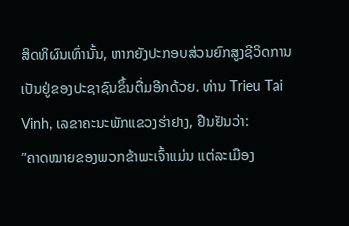ສິດທິຜົນເທົ່ານັ້ນ, ຫາກຍັງປະກອບສ່ວນຍົກສູງຊີວິດການເປັນຢູ່ຂອງປະຊາຊົນຂຶ້ນຕື່ມອີກດ້ວຍ. ທ່ານ Trieu Tai Vinh, ເລຂາຄະນະພັກແຂວງຮ່າຢາງ, ຢືນຢັນວ່າ:
”ຄາດໝາຍຂອງພວກຂ້າພະເຈົ້າແມ່ນ ແຕ່ລະເມືອງ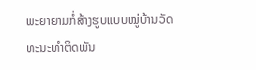ພະຍາຍາມກໍ່ສ້າງຮູບແບບໝູ່ບ້ານວັດທະນະທຳຕິດພັນ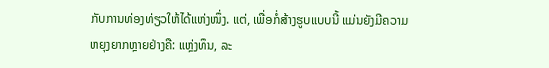ກັບການທ່ອງທ່ຽວໃຫ້ໄດ້ແຫ່ງໜຶ່ງ. ແຕ່, ເພື່ອກໍ່ສ້າງຮູບແບບນີ້ ແມ່ນຍັງມີຄວາມຫຍຸງຍາກຫຼາຍຢ່າງຄື: ແຫຼ່ງທຶນ, ລະ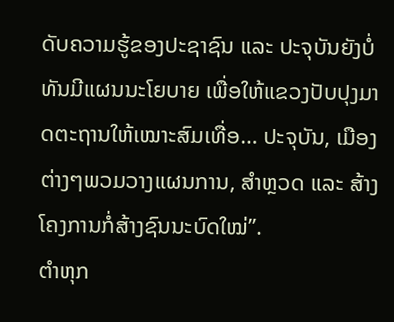ດັບຄວາມຮູ້ຂອງປະຊາຊົນ ແລະ ປະຈຸບັນຍັງບໍ່ທັນມີແຜນນະໂຍບາຍ ເພື່ອໃຫ້ແຂວງປັບປຸງມາດຕະຖານໃຫ້ເໝາະສົມເທື່ອ… ປະຈຸບັນ, ເມືອງຕ່າງໆພວມວາງແຜນການ, ສຳຫຼວດ ແລະ ສ້າງໂຄງການກໍ່ສ້າງຊົນນະບົດໃໝ່”.
ຕຳຫຸກ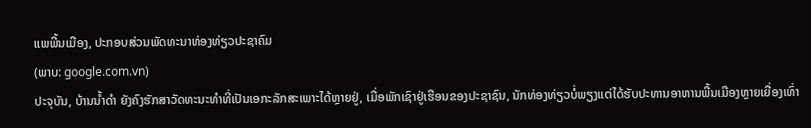ແພພື້ນເມືອງ, ປະກອບສ່ວນພັດທະນາທ່ອງທ່ຽວປະຊາຄົມ
(ພາບ: google.com.vn)
ປະຈຸບັນ, ບ້ານນ້ຳດຳ ຍັງຄົງຮັກສາວັດທະນະທຳທີ່ເປັນເອກະລັກສະເພາະໄດ້ຫຼາຍຢູ່, ເມື່ອພັກເຊົາຢູ່ເຮືອນຂອງປະຊາຊົນ, ນັກທ່ອງທ່ຽວບໍ່ພຽງແຕ່ໄດ້ຮັບປະທານອາຫານພື້ນເມືອງຫຼາຍເຍື່ອງເທົ່າ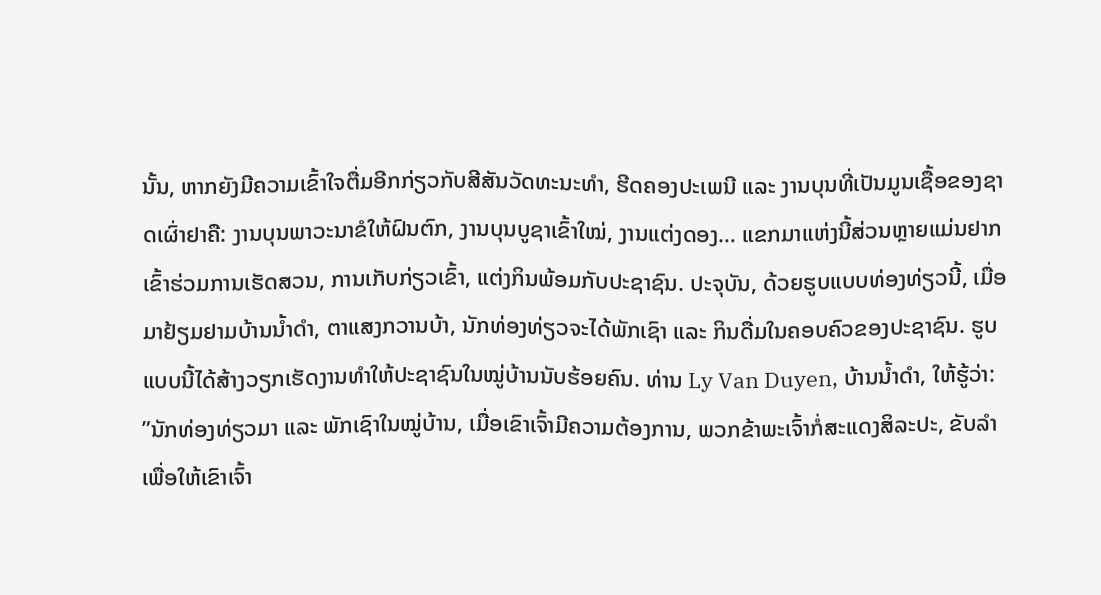ນັ້ນ, ຫາກຍັງມີຄວາມເຂົ້າໃຈຕື່ມອີກກ່ຽວກັບສີສັນວັດທະນະທຳ, ຮີດຄອງປະເພນີ ແລະ ງານບຸນທີ່ເປັນມູນເຊື້ອຂອງຊາດເຜົ່າຢາຄື: ງານບຸນພາວະນາຂໍໃຫ້ຝົນຕົກ, ງານບຸນບູຊາເຂົ້າໃໝ່, ງານແຕ່ງດອງ… ແຂກມາແຫ່ງນີ້ສ່ວນຫຼາຍແມ່ນຢາກເຂົ້າຮ່ວມການເຮັດສວນ, ການເກັບກ່ຽວເຂົ້າ, ແຕ່ງກິນພ້ອມກັບປະຊາຊົນ. ປະຈຸບັນ, ດ້ວຍຮູບແບບທ່ອງທ່ຽວນີ້, ເມື່ອມາຢ້ຽມຢາມບ້ານນ້ຳດຳ, ຕາແສງກວານບ້າ, ນັກທ່ອງທ່ຽວຈະໄດ້ພັກເຊົາ ແລະ ກິນດື່ມໃນຄອບຄົວຂອງປະຊາຊົນ. ຮູບແບບນີ້ໄດ້ສ້າງວຽກເຮັດງານທຳໃຫ້ປະຊາຊົນໃນໝູ່ບ້ານນັບຮ້ອຍຄົນ. ທ່ານ Ly Van Duyen, ບ້ານນ້ຳດຳ, ໃຫ້ຮູ້ວ່າ:
”ນັກທ່ອງທ່ຽວມາ ແລະ ພັກເຊົາໃນໝູ່ບ້ານ, ເມື່ອເຂົາເຈົ້າມີຄວາມຕ້ອງການ, ພວກຂ້າພະເຈົ້າກໍ່ສະແດງສິລະປະ, ຂັບລຳ ເພື່ອໃຫ້ເຂົາເຈົ້າ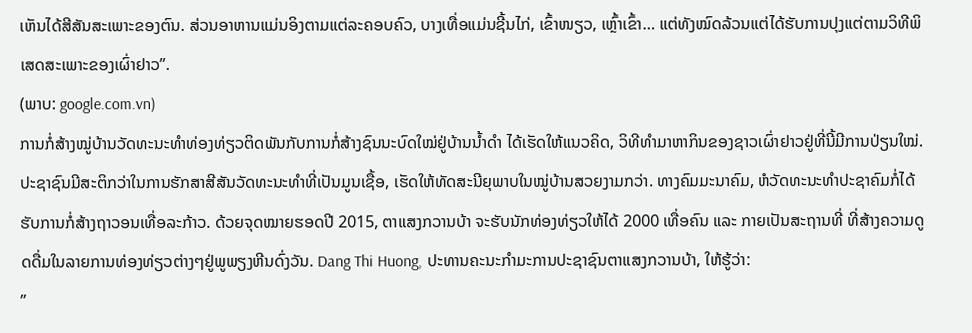ເຫັນໄດ້ສີສັນສະເພາະຂອງຕົນ. ສ່ວນອາຫານແມ່ນອິງຕາມແຕ່ລະຄອບຄົວ, ບາງເທື່ອແມ່ນຊີ້ນໄກ່, ເຂົ້າໜຽວ, ເຫຼົ້າເຂົ້າ… ແຕ່ທັງໝົດລ້ວນແຕ່ໄດ້ຮັບການປຸງແຕ່ຕາມວິທີພິເສດສະເພາະຂອງເຜົ່າຢາວ”.
(ພາບ: google.com.vn)
ການກໍ່ສ້າງໝູ່ບ້ານວັດທະນະທຳທ່ອງທ່ຽວຕິດພັນກັບການກໍ່ສ້າງຊົນນະບົດໃໝ່ຢູ່ບ້ານນ້ຳດຳ ໄດ້ເຮັດໃຫ້ແນວຄິດ, ວິທີທຳມາຫາກິນຂອງຊາວເຜົ່າຢາວຢູ່ທີ່ນີ້ມີການປ່ຽນໃໝ່. ປະຊາຊົນມີສະຕິກວ່າໃນການຮັກສາສີສັນວັດທະນະທຳທີ່ເປັນມູນເຊື້ອ, ເຮັດໃຫ້ທັດສະນີຍຸພາບໃນໝູ່ບ້ານສວຍງາມກວ່າ. ທາງຄົມມະນາຄົມ, ຫໍວັດທະນະທຳປະຊາຄົມກໍ່ໄດ້ຮັບການກໍ່ສ້າງຖາວອນເທື່ອລະກ້າວ. ດ້ວຍຈຸດໝາຍຮອດປີ 2015, ຕາແສງກວານບ້າ ຈະຮັບນັກທ່ອງທ່ຽວໃຫ້ໄດ້ 2000 ເທື່ອຄົນ ແລະ ກາຍເປັນສະຖານທີ່ ທີ່ສ້າງຄວາມດູດດື່ມໃນລາຍການທ່ອງທ່ຽວຕ່າງໆຢູ່ພູພຽງຫີນດົ່ງວັນ. Dang Thi Huong, ປະທານຄະນະກຳມະການປະຊາຊົນຕາແສງກວານບ້າ, ໃຫ້ຮູ້ວ່າ:
”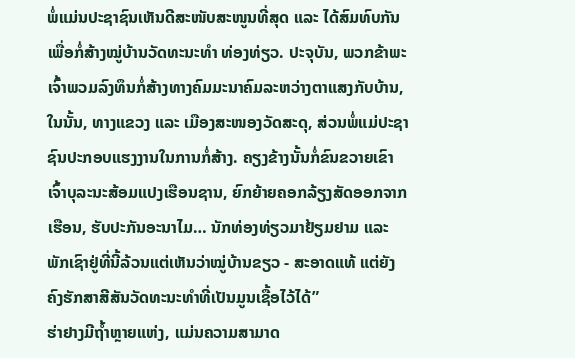ພໍ່ແມ່ນປະຊາຊົນເຫັນດີສະໜັບສະໜູນທີ່ສຸດ ແລະ ໄດ້ສົມທົບກັນເພື່ອກໍ່ສ້າງໝູ່ບ້ານວັດທະນະທຳ ທ່ອງທ່ຽວ. ປະຈຸບັນ, ພວກຂ້າພະເຈົ້າພວມລົງທຶນກໍ່ສ້າງທາງຄົມມະນາຄົມລະຫວ່າງຕາແສງກັບບ້ານ, ໃນນັ້ນ, ທາງແຂວງ ແລະ ເມືອງສະໜອງວັດສະດຸ, ສ່ວນພໍ່ແມ່ປະຊາຊົນປະກອບແຮງງານໃນການກໍ່ສ້າງ. ຄຽງຂ້າງນັ້ນກໍ່ຂົນຂວາຍເຂົາເຈົ້າບຸລະນະສ້ອມແປງເຮືອນຊານ, ຍົກຍ້າຍຄອກລ້ຽງສັດອອກຈາກເຮືອນ, ຮັບປະກັນອະນາໄມ… ນັກທ່ອງທ່ຽວມາຢ້ຽມຢາມ ແລະ ພັກເຊົາຢູ່ທີ່ນີ້ລ້ວນແຕ່ເຫັນວ່າໝູ່ບ້ານຂຽວ - ສະອາດແທ້ ແຕ່ຍັງຄົງຮັກສາສີສັນວັດທະນະທຳທີ່ເປັນມູນເຊື້ອໄວ້ໄດ້”
ຮ່າຢາງມີຖ້ຳຫຼາຍແຫ່ງ, ແມ່ນຄວາມສາມາດ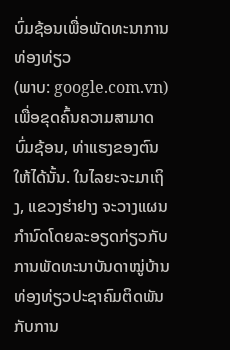ບົ່ມຊ້ອນເພື່ອພັດທະນາການທ່ອງທ່ຽວ
(ພາບ: google.com.vn)
ເພື່ອຂຸດຄົ້ນຄວາມສາມາດບົ່ມຊ້ອນ, ທ່າແຮງຂອງຕົນໃຫ້ໄດ້ນັ້ນ. ໃນໄລຍະຈະມາເຖິງ, ແຂວງຮ່າຢາງ ຈະວາງແຜນກຳນົດໂດຍລະອຽດກ່ຽວກັບການພັດທະນາບັນດາໝູ່ບ້ານທ່ອງທ່ຽວປະຊາຄົມຕິດພັນກັບການ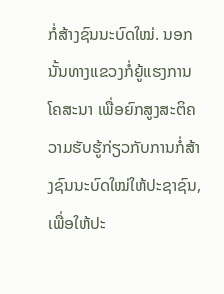ກໍ່ສ້າງຊົນນະບົດໃໝ່. ນອກນັ້ນທາງແຂວງກໍ່ຍູ້ແຮງການໂຄສະນາ ເພື່ອຍົກສູງສະຕິຄວາມຮັບຮູ້ກ່ຽວກັບການກໍ່ສ້າງຊົນນະບົດໃໝ່ໃຫ້ປະຊາຊົນ, ເພື່ອໃຫ້ປະ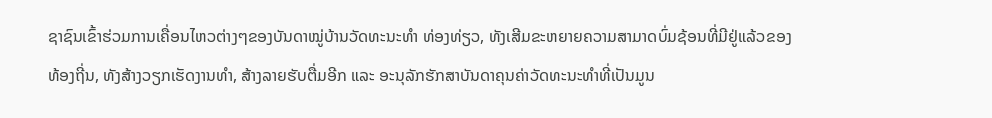ຊາຊົນເຂົ້າຮ່ວມການເຄື່ອນໄຫວຕ່າງໆຂອງບັນດາໝູ່ບ້ານວັດທະນະທຳ ທ່ອງທ່ຽວ, ທັງເສີມຂະຫຍາຍຄວາມສາມາດບົ່ມຊ້ອນທີ່ມີຢູ່ແລ້ວຂອງທ້ອງຖີ່ນ, ທັງສ້າງວຽກເຮັດງານທຳ, ສ້າງລາຍຮັບຕື່ມອີກ ແລະ ອະນຸລັກຮັກສາບັນດາຄຸນຄ່າວັດທະນະທຳທີ່ເປັນມູນ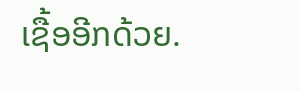ເຊື້ອອີກດ້ວຍ.